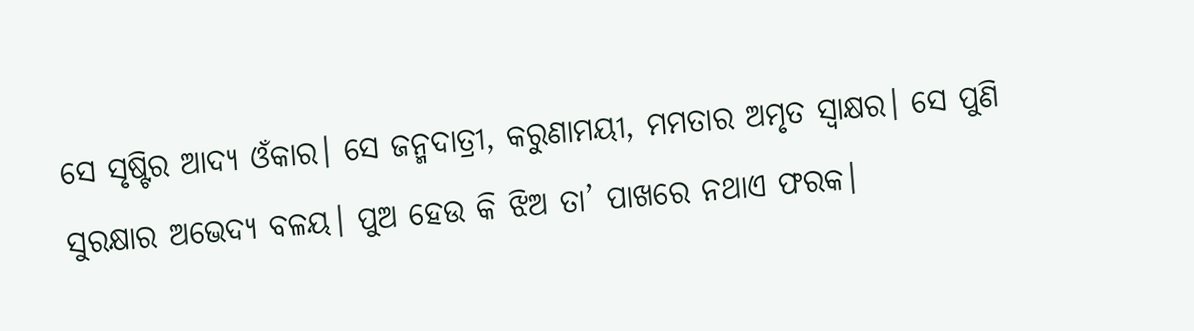ସେ ସୃଷ୍ଟିର ଆଦ୍ୟ ଓଁକାର। ସେ ଜନ୍ମଦାତ୍ରୀ, କରୁଣାମୟୀ, ମମତାର ଅମୃତ ସ୍ବାକ୍ଷର। ସେ ପୁଣି ସୁରକ୍ଷାର ଅଭେଦ୍ୟ ବଳୟ। ପୁଅ ହେଉ କି ଝିଅ ତା’ ପାଖରେ ନଥାଏ ଫରକ।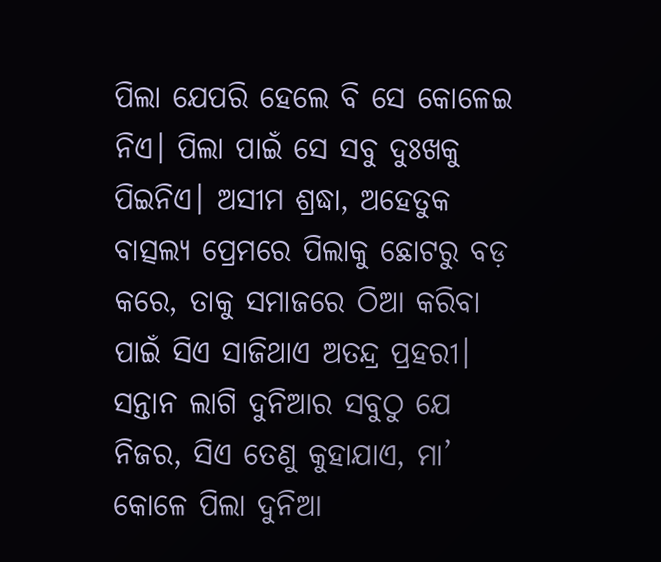ପିଲା ଯେପରି ହେଲେ ବି ସେ କୋଳେଇ ନିଏ। ପିଲା ପାଇଁ ସେ ସବୁ ଦୁଃଖକୁ ପିଇନିଏ। ଅସୀମ ଶ୍ରଦ୍ଧା, ଅହେତୁକ ବାତ୍ସଲ୍ୟ ପ୍ରେମରେ ପିଲାକୁ ଛୋଟରୁ ବଡ଼ କରେ, ତାକୁ ସମାଜରେ ଠିଆ କରିବା ପାଇଁ ସିଏ ସାଜିଥାଏ ଅତନ୍ଦ୍ର ପ୍ରହରୀ। ସନ୍ତାନ ଲାଗି ଦୁନିଆର ସବୁଠୁ ଯେ ନିଜର, ସିଏ ତେଣୁ କୁହାଯାଏ, ମା’ କୋଳେ ପିଲା ଦୁନିଆ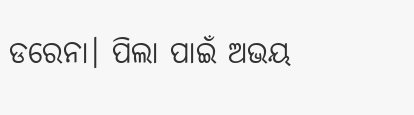ଡରେନା। ପିଲା ପାଇଁ ଅଭୟ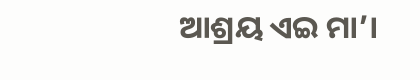ଆଶ୍ରୟ ଏଇ ମା’।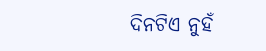ଦିନଟିଏ ନୁହଁ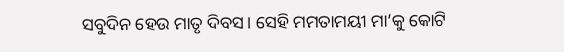ସବୁଦିନ ହେଉ ମାତୃ ଦିବସ। ସେହି ମମତାମୟୀ ମା’କୁ କୋଟି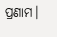ପ୍ରଣାମ।